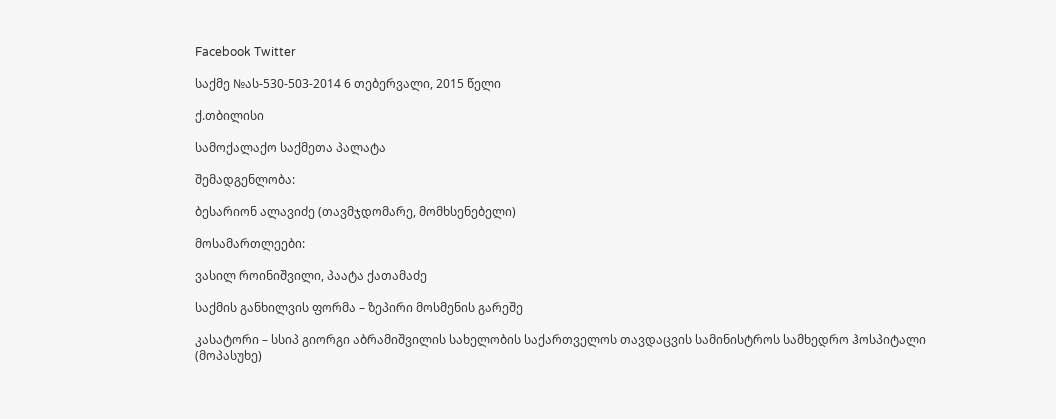Facebook Twitter

საქმე №ას-530-503-2014 6 თებერვალი, 2015 წელი

ქ.თბილისი

სამოქალაქო საქმეთა პალატა

შემადგენლობა:

ბესარიონ ალავიძე (თავმჯდომარე, მომხსენებელი)

მოსამართლეები:

ვასილ როინიშვილი, პაატა ქათამაძე

საქმის განხილვის ფორმა – ზეპირი მოსმენის გარეშე

კასატორი – სსიპ გიორგი აბრამიშვილის სახელობის საქართველოს თავდაცვის სამინისტროს სამხედრო ჰოსპიტალი (მოპასუხე)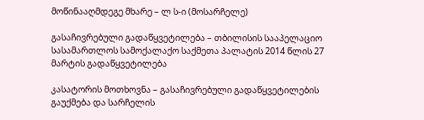მოწინააღმდეგე მხარე – ლ ს-ი (მოსარჩელე)

გასაჩივრებული გადაწყვეტილება – თბილისის სააპელაციო სასამართლოს სამოქალაქო საქმეთა პალატის 2014 წლის 27 მარტის გადაწყვეტილება

კასატორის მოთხოვნა – გასაჩივრებული გადაწყვეტილების გაუქმება და სარჩელის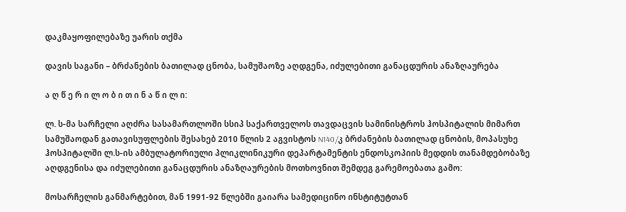დაკმაყოფილებაზე უარის თქმა

დავის საგანი – ბრძანების ბათილად ცნობა, სამუშაოზე აღდგენა, იძულებითი განაცდურის ანაზღაურება

ა ღ წ ე რ ი ლ ო ბ ი თ ი ნ ა წ ი ლ ი:

ლ. ს-მა სარჩელი აღძრა სასამართლოში სსიპ საქართველოს თავდაცვის სამინისტროს ჰოსპიტალის მიმართ სამუშაოდან გათავისუფლების შესახებ 2010 წლის 2 აგვისტოს N140/კ ბრძანების ბათილად ცნობის, მოპასუხე ჰოსპიტალში ლ.ს-ის ამბულატორიული პლიკლინიკური დეპარტამენტის ენდოსკოპიის მედდის თანამდებობაზე აღდგენისა და იძულებითი განაცდურის ანაზღაურების მოთხოვნით შემდეგ გარემოებათა გამო:

მოსარჩელის განმარტებით, მან 1991-92 წლებში გაიარა სამედიცინო ინსტიტუტთან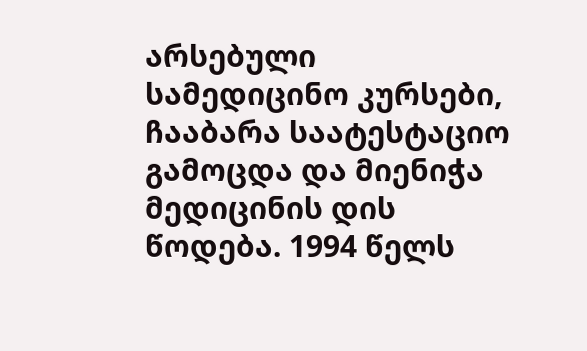არსებული სამედიცინო კურსები, ჩააბარა საატესტაციო გამოცდა და მიენიჭა მედიცინის დის წოდება. 1994 წელს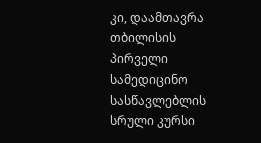კი, დაამთავრა თბილისის პირველი სამედიცინო სასწავლებლის სრული კურსი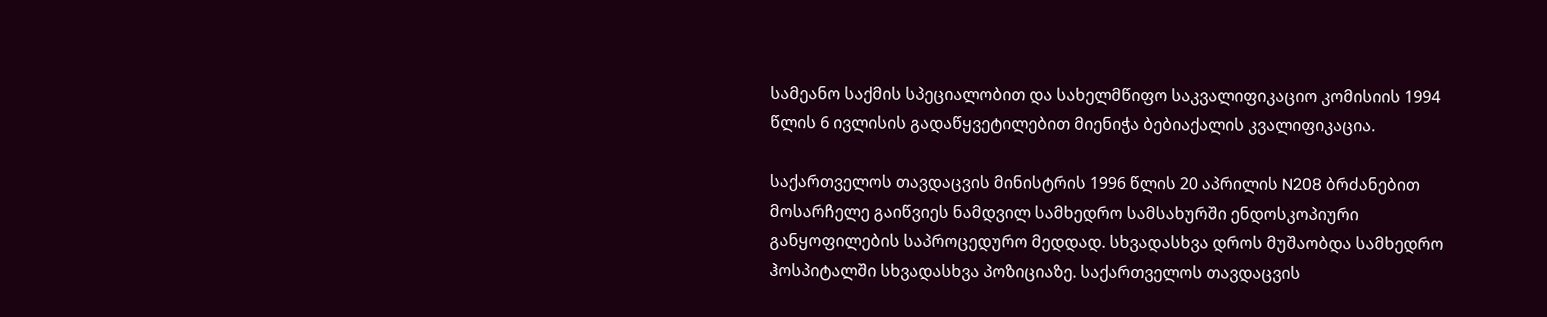სამეანო საქმის სპეციალობით და სახელმწიფო საკვალიფიკაციო კომისიის 1994 წლის 6 ივლისის გადაწყვეტილებით მიენიჭა ბებიაქალის კვალიფიკაცია.

საქართველოს თავდაცვის მინისტრის 1996 წლის 20 აპრილის N208 ბრძანებით მოსარჩელე გაიწვიეს ნამდვილ სამხედრო სამსახურში ენდოსკოპიური განყოფილების საპროცედურო მედდად. სხვადასხვა დროს მუშაობდა სამხედრო ჰოსპიტალში სხვადასხვა პოზიციაზე. საქართველოს თავდაცვის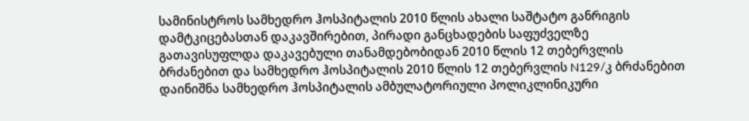სამინისტროს სამხედრო ჰოსპიტალის 2010 წლის ახალი საშტატო განრიგის დამტკიცებასთან დაკავშირებით, პირადი განცხადების საფუძველზე გათავისუფლდა დაკავებული თანამდებობიდან 2010 წლის 12 თებერვლის ბრძანებით და სამხედრო ჰოსპიტალის 2010 წლის 12 თებერვლის N129/კ ბრძანებით დაინიშნა სამხედრო ჰოსპიტალის ამბულატორიული პოლიკლინიკური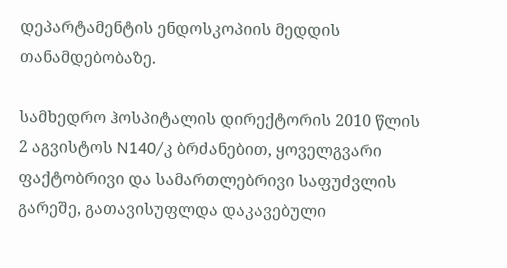დეპარტამენტის ენდოსკოპიის მედდის თანამდებობაზე.

სამხედრო ჰოსპიტალის დირექტორის 2010 წლის 2 აგვისტოს N140/კ ბრძანებით, ყოველგვარი ფაქტობრივი და სამართლებრივი საფუძვლის გარეშე, გათავისუფლდა დაკავებული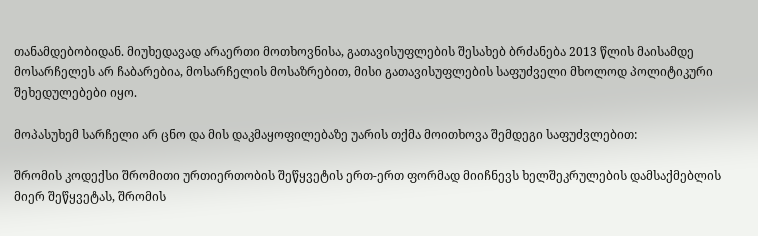თანამდებობიდან. მიუხედავად არაერთი მოთხოვნისა, გათავისუფლების შესახებ ბრძანება 2013 წლის მაისამდე მოსარჩელეს არ ჩაბარებია, მოსარჩელის მოსაზრებით, მისი გათავისუფლების საფუძველი მხოლოდ პოლიტიკური შეხედულებები იყო.

მოპასუხემ სარჩელი არ ცნო და მის დაკმაყოფილებაზე უარის თქმა მოითხოვა შემდეგი საფუძვლებით:

შრომის კოდექსი შრომითი ურთიერთობის შეწყვეტის ერთ-ერთ ფორმად მიიჩნევს ხელშეკრულების დამსაქმებლის მიერ შეწყვეტას, შრომის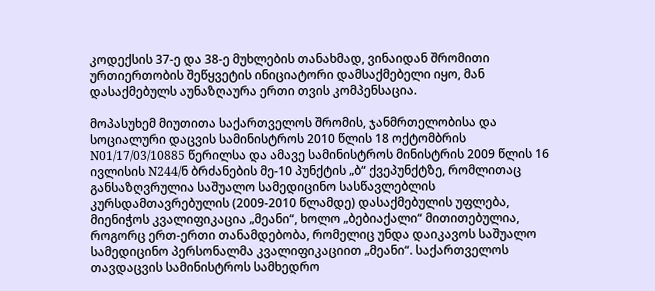კოდექსის 37-ე და 38-ე მუხლების თანახმად, ვინაიდან შრომითი ურთიერთობის შეწყვეტის ინიციატორი დამსაქმებელი იყო, მან დასაქმებულს აუნაზღაურა ერთი თვის კომპენსაცია.

მოპასუხემ მიუთითა საქართველოს შრომის, ჯანმრთელობისა და სოციალური დაცვის სამინისტროს 2010 წლის 18 ოქტომბრის N01/17/03/10885 წერილსა და ამავე სამინისტროს მინისტრის 2009 წლის 16 ივლისის N244/ნ ბრძანების მე-10 პუნქტის „ბ“ ქვეპუნქტზე, რომლითაც განსაზღვრულია საშუალო სამედიცინო სასწავლებლის კურსდამთავრებულის (2009-2010 წლამდე) დასაქმებულის უფლება, მიენიჭოს კვალიფიკაცია „მეანი“, ხოლო „ბებიაქალი“ მითითებულია, როგორც ერთ-ერთი თანამდებობა, რომელიც უნდა დაიკავოს საშუალო სამედიცინო პერსონალმა კვალიფიკაციით „მეანი“. საქართველოს თავდაცვის სამინისტროს სამხედრო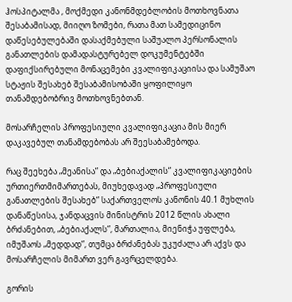ჰოსპიტალმა , მოქმედი კანონმდებლობის მოთხოვნათა შესაბამისად, მიიღო ზომები, რათა მათ სამედიცინო დაწესებულებაში დასაქმებული საშუალო პერსონალის განათლების დამადასტურებელ დოკუმენტებში დაფიქსირებული მონაცემები კვალიფიკაციისა და სამუშაო სტაჟის შესახებ შესაბამისობაში ყოფილიყო თანამდებობრივ მოთხოვნებთან.

მოსარჩელის პროფესიული კვალიფიკაცია მის მიერ დაკავებულ თანამდებობას არ შეესაბამებოდა.

რაც შეეხება „მეანისა“ და „ბებიაქალის“ კვალიფიკაციების ურთიერთმიმართებას, მიუხედავად „პროფესიული განათლების შესახებ“ საქართველოს კანონის 40.1 მუხლის დანაწესისა, ჯანდაცვის მინისტრის 2012 წლის ახალი ბრძანებით, „ბებიაქალს“, მართალია, მიენიჭა უფლება, იმუშაოს „მედდად“, თუმცა ბრძანებას უკუძალა არ აქვს და მოსარჩელის მიმართ ვერ გავრცელდება.

გორის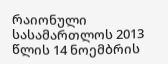რაიონული სასამართლოს 2013 წლის 14 ნოემბრის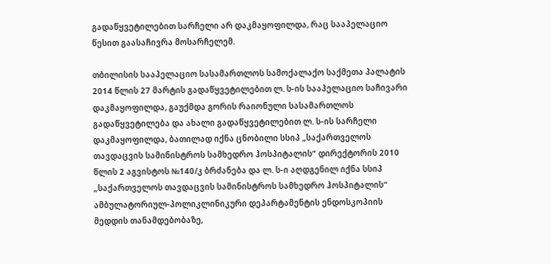გადაწყვეტილებით სარჩელი არ დაკმაყოფილდა, რაც სააპელაციო წესით გაასაჩივრა მოსარჩელემ.

თბილისის სააპელაციო სასამართლოს სამოქალაქო საქმეთა პალატის 2014 წლის 27 მარტის გადაწყვეტილებით ლ. ს-ის სააპელაციო საჩივარი დაკმაყოფილდა, გაუქმდა გორის რაიონული სასამართლოს გადაწყვეტილება და ახალი გადაწყვეტილებით ლ. ს-ის სარჩელი დაკმაყოფილდა, ბათილად იქნა ცნობილი სსიპ „საქართველოს თავდაცვის სამინისტროს სამხედრო ჰოსპიტალის“ დირექტორის 2010 წლის 2 აგვისტოს №140/კ ბრძანება და ლ. ს-ი აღდგენილ იქნა სსიპ „საქართველოს თავდაცვის სამინისტროს სამხედრო ჰოსპიტალის“ ამბულატორიულ-პოლიკლინიკური დეპარტამენტის ენდოსკოპიის მედდის თანამდებობაზე,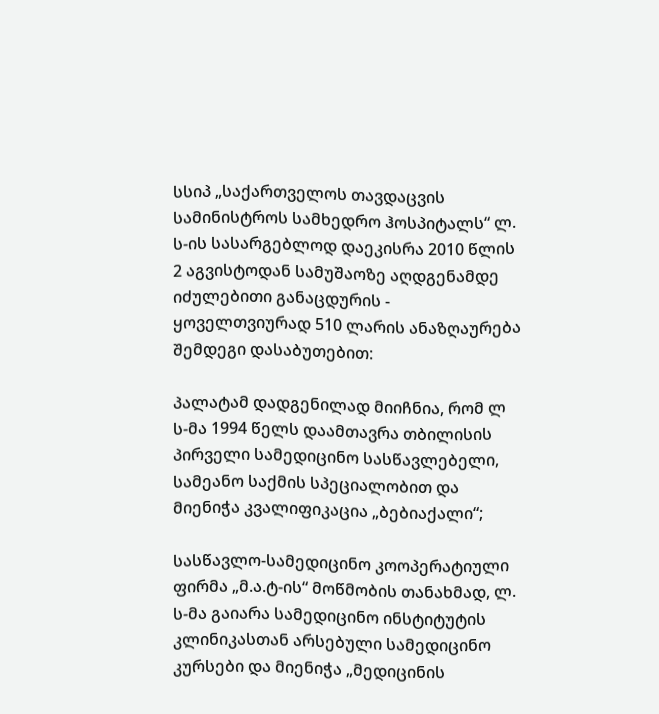სსიპ „საქართველოს თავდაცვის სამინისტროს სამხედრო ჰოსპიტალს“ ლ. ს-ის სასარგებლოდ დაეკისრა 2010 წლის 2 აგვისტოდან სამუშაოზე აღდგენამდე იძულებითი განაცდურის - ყოველთვიურად 510 ლარის ანაზღაურება შემდეგი დასაბუთებით:

პალატამ დადგენილად მიიჩნია, რომ ლ ს-მა 1994 წელს დაამთავრა თბილისის პირველი სამედიცინო სასწავლებელი, სამეანო საქმის სპეციალობით და მიენიჭა კვალიფიკაცია „ბებიაქალი“;

სასწავლო-სამედიცინო კოოპერატიული ფირმა „მ.ა.ტ-ის“ მოწმობის თანახმად, ლ. ს-მა გაიარა სამედიცინო ინსტიტუტის კლინიკასთან არსებული სამედიცინო კურსები და მიენიჭა „მედიცინის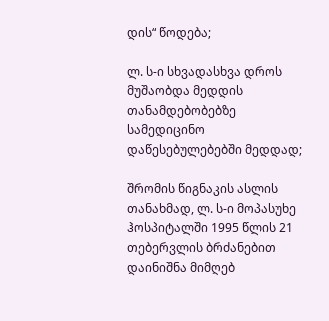დის“ წოდება;

ლ. ს-ი სხვადასხვა დროს მუშაობდა მედდის თანამდებობებზე სამედიცინო დაწესებულებებში მედდად;

შრომის წიგნაკის ასლის თანახმად, ლ. ს-ი მოპასუხე ჰოსპიტალში 1995 წლის 21 თებერვლის ბრძანებით დაინიშნა მიმღებ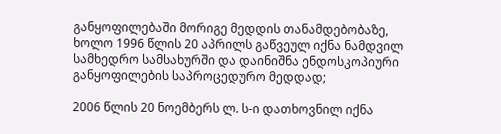განყოფილებაში მორიგე მედდის თანამდებობაზე, ხოლო 1996 წლის 20 აპრილს გაწვეულ იქნა ნამდვილ სამხედრო სამსახურში და დაინიშნა ენდოსკოპიური განყოფილების საპროცედურო მედდად;

2006 წლის 20 ნოემბერს ლ. ს-ი დათხოვნილ იქნა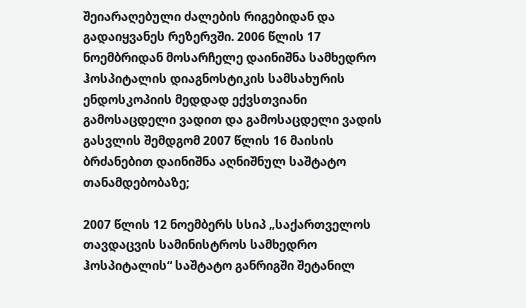შეიარაღებული ძალების რიგებიდან და გადაიყვანეს რეზერვში. 2006 წლის 17 ნოემბრიდან მოსარჩელე დაინიშნა სამხედრო ჰოსპიტალის დიაგნოსტიკის სამსახურის ენდოსკოპიის მედდად ექვსთვიანი გამოსაცდელი ვადით და გამოსაცდელი ვადის გასვლის შემდგომ 2007 წლის 16 მაისის ბრძანებით დაინიშნა აღნიშნულ საშტატო თანამდებობაზე;

2007 წლის 12 ნოემბერს სსიპ „საქართველოს თავდაცვის სამინისტროს სამხედრო ჰოსპიტალის“ საშტატო განრიგში შეტანილ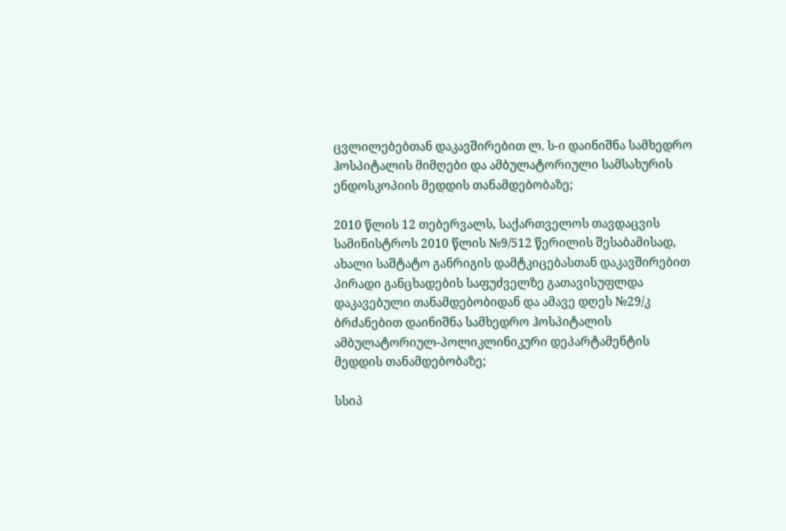ცვლილებებთან დაკავშირებით ლ. ს-ი დაინიშნა სამხედრო ჰოსპიტალის მიმღები და ამბულატორიული სამსახურის ენდოსკოპიის მედდის თანამდებობაზე;

2010 წლის 12 თებერვალს, საქართველოს თავდაცვის სამინისტროს 2010 წლის №9/512 წერილის შესაბამისად, ახალი საშტატო განრიგის დამტკიცებასთან დაკავშირებით პირადი განცხადების საფუძველზე გათავისუფლდა დაკავებული თანამდებობიდან და ამავე დღეს №29/კ ბრძანებით დაინიშნა სამხედრო ჰოსპიტალის ამბულატორიულ-პოლიკლინიკური დეპარტამენტის მედდის თანამდებობაზე;

სსიპ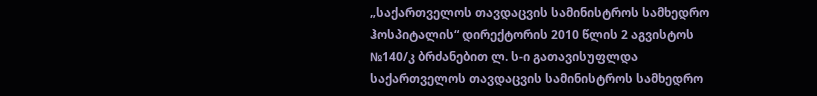„საქართველოს თავდაცვის სამინისტროს სამხედრო ჰოსპიტალის“ დირექტორის 2010 წლის 2 აგვისტოს №140/კ ბრძანებით ლ. ს-ი გათავისუფლდა საქართველოს თავდაცვის სამინისტროს სამხედრო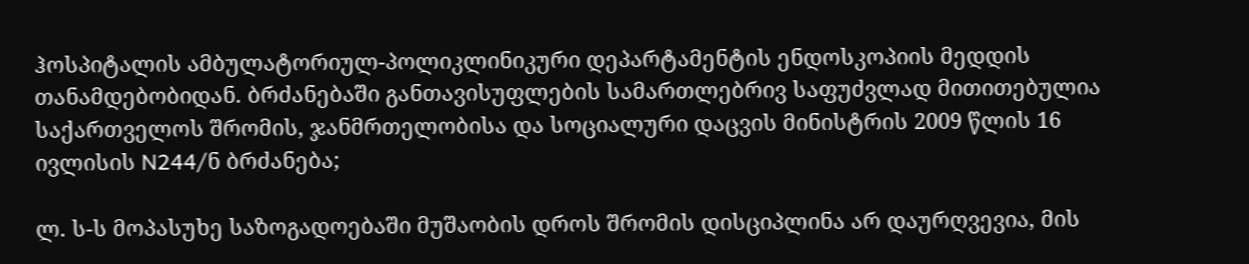ჰოსპიტალის ამბულატორიულ-პოლიკლინიკური დეპარტამენტის ენდოსკოპიის მედდის თანამდებობიდან. ბრძანებაში განთავისუფლების სამართლებრივ საფუძვლად მითითებულია საქართველოს შრომის, ჯანმრთელობისა და სოციალური დაცვის მინისტრის 2009 წლის 16 ივლისის N244/ნ ბრძანება;

ლ. ს-ს მოპასუხე საზოგადოებაში მუშაობის დროს შრომის დისციპლინა არ დაურღვევია, მის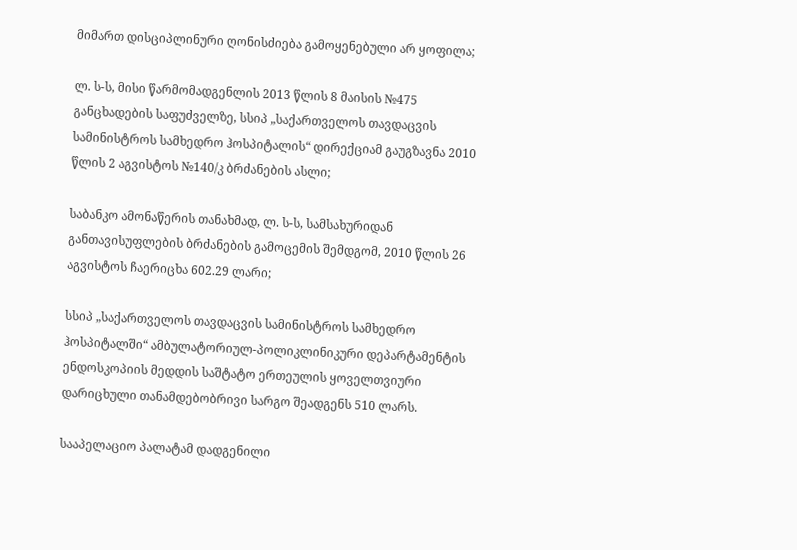მიმართ დისციპლინური ღონისძიება გამოყენებული არ ყოფილა;

ლ. ს-ს, მისი წარმომადგენლის 2013 წლის 8 მაისის №475 განცხადების საფუძველზე, სსიპ „საქართველოს თავდაცვის სამინისტროს სამხედრო ჰოსპიტალის“ დირექციამ გაუგზავნა 2010 წლის 2 აგვისტოს №140/კ ბრძანების ასლი;

საბანკო ამონაწერის თანახმად, ლ. ს-ს, სამსახურიდან განთავისუფლების ბრძანების გამოცემის შემდგომ, 2010 წლის 26 აგვისტოს ჩაერიცხა 602.29 ლარი;

სსიპ „საქართველოს თავდაცვის სამინისტროს სამხედრო ჰოსპიტალში“ ამბულატორიულ-პოლიკლინიკური დეპარტამენტის ენდოსკოპიის მედდის საშტატო ერთეულის ყოველთვიური დარიცხული თანამდებობრივი სარგო შეადგენს 510 ლარს.

სააპელაციო პალატამ დადგენილი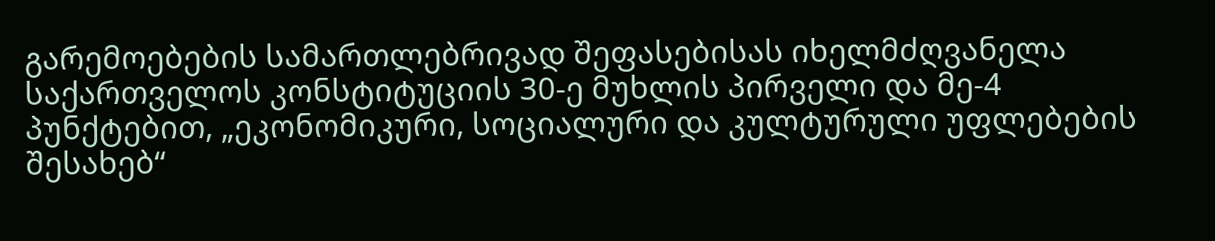გარემოებების სამართლებრივად შეფასებისას იხელმძღვანელა საქართველოს კონსტიტუციის 30-ე მუხლის პირველი და მე-4 პუნქტებით, „ეკონომიკური, სოციალური და კულტურული უფლებების შესახებ“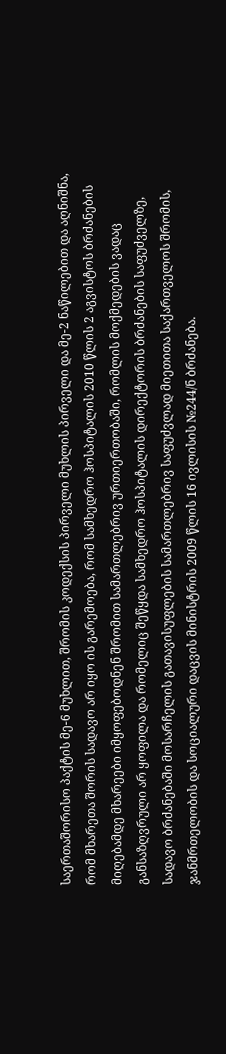საერთაშორისო პაქტის მე-6 მუხლით, შრომის კოდექსის პირველი მუხლის პირველი და მე-2 ნაწილებით და აღნიშნა, რომ მხარეთა შორის სადავო არ იყო ის გარემოება, რომ სამხედრო ჰოსპიტალის 2010 წლის 2 აგვისტოს ბრძანების მიღებამდე მხარეები იმყოფებოდნენ შრომით სამართლებრივ ურთიერთობაში, რომლის მოქმედების ვადაც განსაზღვრული არ ყოფილა და რომელიც შეწყდა სამხედრო ჰოსპიტალის დირექტორის ბრძანების საფუძველზე, სადავო ბრძანებაში მოსარჩელის გათავისუფლების სამართლებრივ საფუძვლად მიეთითა საქართველოს შრომის, ჯანმრთელობის და სოციალური დაცვის მინისტრის 2009 წლის 16 ივლისის №244/ნ ბრძანება.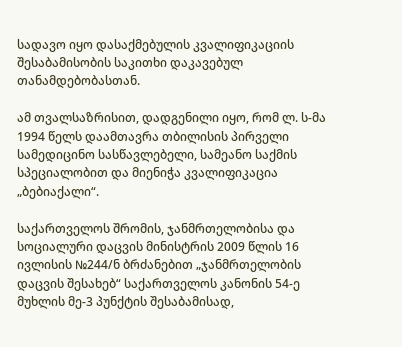სადავო იყო დასაქმებულის კვალიფიკაციის შესაბამისობის საკითხი დაკავებულ თანამდებობასთან.

ამ თვალსაზრისით, დადგენილი იყო, რომ ლ. ს-მა 1994 წელს დაამთავრა თბილისის პირველი სამედიცინო სასწავლებელი, სამეანო საქმის სპეციალობით და მიენიჭა კვალიფიკაცია „ბებიაქალი“.

საქართველოს შრომის, ჯანმრთელობისა და სოციალური დაცვის მინისტრის 2009 წლის 16 ივლისის №244/ნ ბრძანებით „ჯანმრთელობის დაცვის შესახებ“ საქართველოს კანონის 54-ე მუხლის მე-3 პუნქტის შესაბამისად,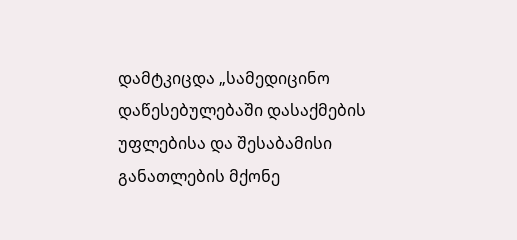დამტკიცდა „სამედიცინო დაწესებულებაში დასაქმების უფლებისა და შესაბამისი განათლების მქონე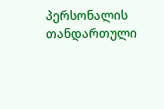პერსონალის თანდართული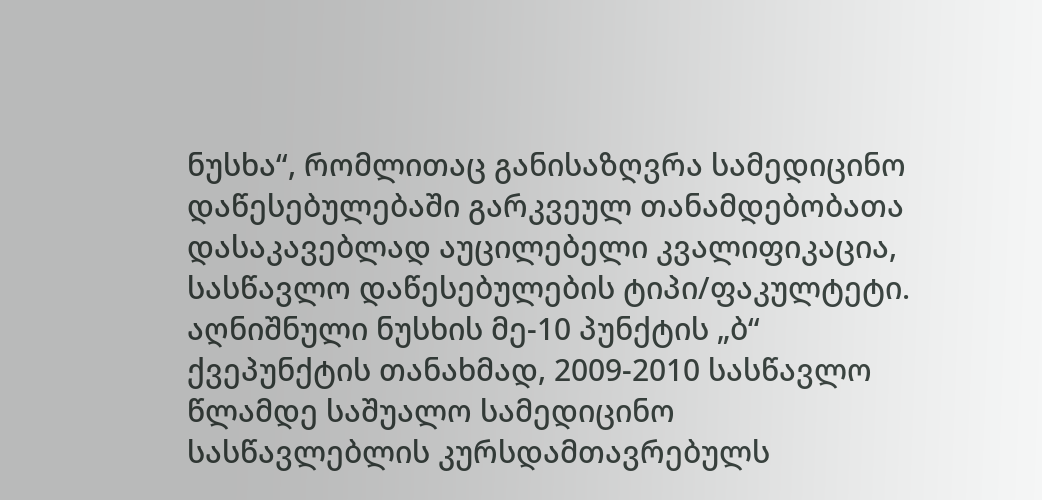ნუსხა“, რომლითაც განისაზღვრა სამედიცინო დაწესებულებაში გარკვეულ თანამდებობათა დასაკავებლად აუცილებელი კვალიფიკაცია, სასწავლო დაწესებულების ტიპი/ფაკულტეტი. აღნიშნული ნუსხის მე-10 პუნქტის „ბ“ ქვეპუნქტის თანახმად, 2009-2010 სასწავლო წლამდე საშუალო სამედიცინო სასწავლებლის კურსდამთავრებულს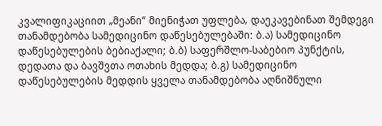კვალიფიკაციით „მეანი“ მიენიჭათ უფლება, დაეკავებინათ შემდეგი თანამდებობა სამედიცინო დაწესებულებაში: ბ.ა) სამედიცინო დაწესებულების ბებიაქალი; ბ.ბ) საფერშლო-საბებიო პუნქტის, დედათა და ბავშვთა ოთახის მედდა; ბ.გ) სამედიცინო დაწესებულების მედდის ყველა თანამდებობა აღნიშნული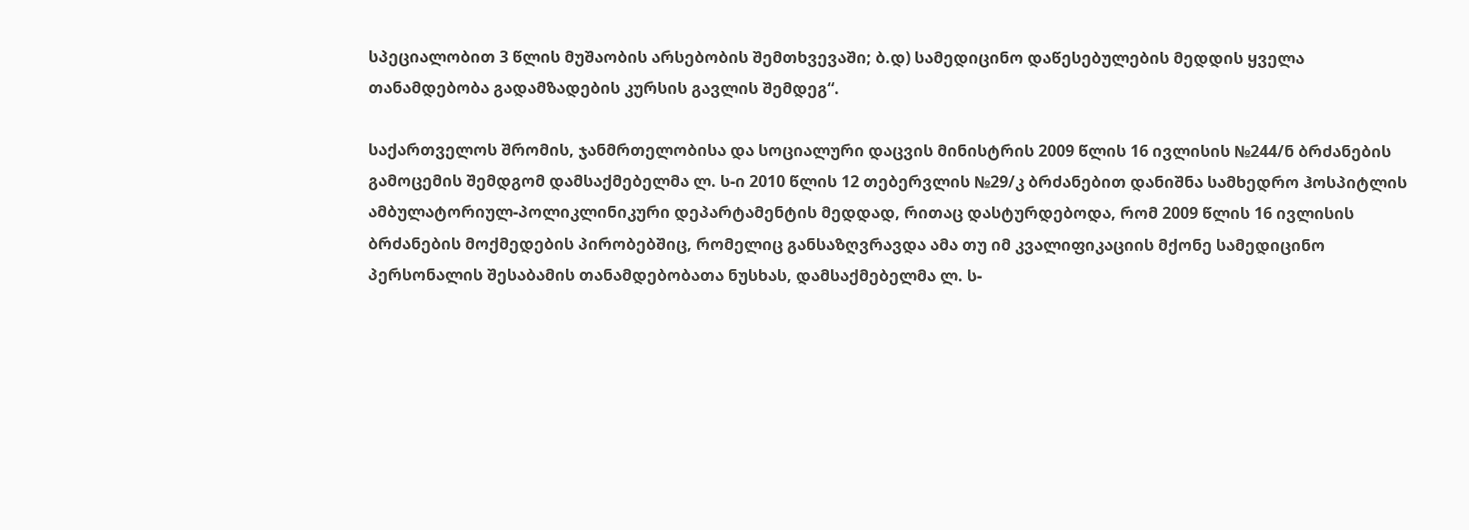სპეციალობით 3 წლის მუშაობის არსებობის შემთხვევაში; ბ.დ) სამედიცინო დაწესებულების მედდის ყველა თანამდებობა გადამზადების კურსის გავლის შემდეგ“.

საქართველოს შრომის, ჯანმრთელობისა და სოციალური დაცვის მინისტრის 2009 წლის 16 ივლისის №244/ნ ბრძანების გამოცემის შემდგომ დამსაქმებელმა ლ. ს-ი 2010 წლის 12 თებერვლის №29/კ ბრძანებით დანიშნა სამხედრო ჰოსპიტლის ამბულატორიულ-პოლიკლინიკური დეპარტამენტის მედდად, რითაც დასტურდებოდა, რომ 2009 წლის 16 ივლისის ბრძანების მოქმედების პირობებშიც, რომელიც განსაზღვრავდა ამა თუ იმ კვალიფიკაციის მქონე სამედიცინო პერსონალის შესაბამის თანამდებობათა ნუსხას, დამსაქმებელმა ლ. ს-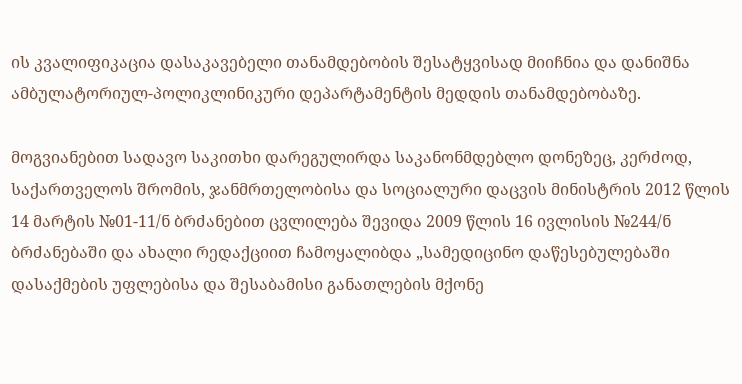ის კვალიფიკაცია დასაკავებელი თანამდებობის შესატყვისად მიიჩნია და დანიშნა ამბულატორიულ-პოლიკლინიკური დეპარტამენტის მედდის თანამდებობაზე.

მოგვიანებით სადავო საკითხი დარეგულირდა საკანონმდებლო დონეზეც, კერძოდ, საქართველოს შრომის, ჯანმრთელობისა და სოციალური დაცვის მინისტრის 2012 წლის 14 მარტის №01-11/ნ ბრძანებით ცვლილება შევიდა 2009 წლის 16 ივლისის №244/ნ ბრძანებაში და ახალი რედაქციით ჩამოყალიბდა „სამედიცინო დაწესებულებაში დასაქმების უფლებისა და შესაბამისი განათლების მქონე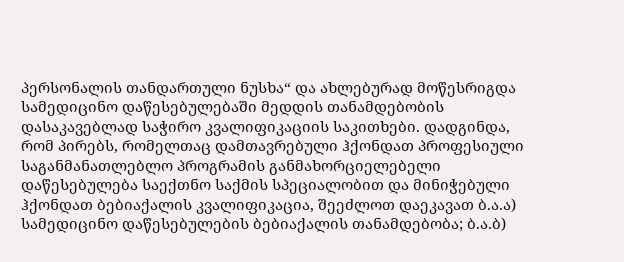პერსონალის თანდართული ნუსხა“ და ახლებურად მოწესრიგდა სამედიცინო დაწესებულებაში მედდის თანამდებობის დასაკავებლად საჭირო კვალიფიკაციის საკითხები. დადგინდა, რომ პირებს, რომელთაც დამთავრებული ჰქონდათ პროფესიული საგანმანათლებლო პროგრამის განმახორციელებელი დაწესებულება საექთნო საქმის სპეციალობით და მინიჭებული ჰქონდათ ბებიაქალის კვალიფიკაცია, შეეძლოთ დაეკავათ ბ.ა.ა) სამედიცინო დაწესებულების ბებიაქალის თანამდებობა; ბ.ა.ბ)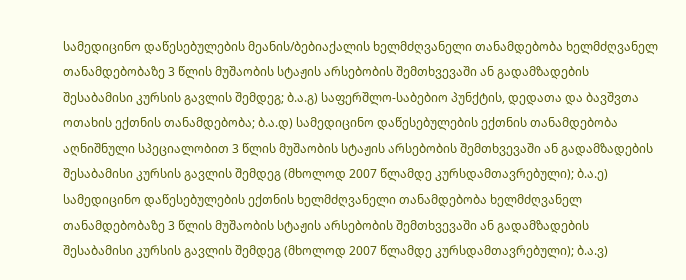სამედიცინო დაწესებულების მეანის/ბებიაქალის ხელმძღვანელი თანამდებობა ხელმძღვანელ თანამდებობაზე 3 წლის მუშაობის სტაჟის არსებობის შემთხვევაში ან გადამზადების შესაბამისი კურსის გავლის შემდეგ; ბ.ა.გ) საფერშლო-საბებიო პუნქტის, დედათა და ბავშვთა ოთახის ექთნის თანამდებობა; ბ.ა.დ) სამედიცინო დაწესებულების ექთნის თანამდებობა აღნიშნული სპეციალობით 3 წლის მუშაობის სტაჟის არსებობის შემთხვევაში ან გადამზადების შესაბამისი კურსის გავლის შემდეგ (მხოლოდ 2007 წლამდე კურსდამთავრებული); ბ.ა.ე) სამედიცინო დაწესებულების ექთნის ხელმძღვანელი თანამდებობა ხელმძღვანელ თანამდებობაზე 3 წლის მუშაობის სტაჟის არსებობის შემთხვევაში ან გადამზადების შესაბამისი კურსის გავლის შემდეგ (მხოლოდ 2007 წლამდე კურსდამთავრებული); ბ.ა.ვ)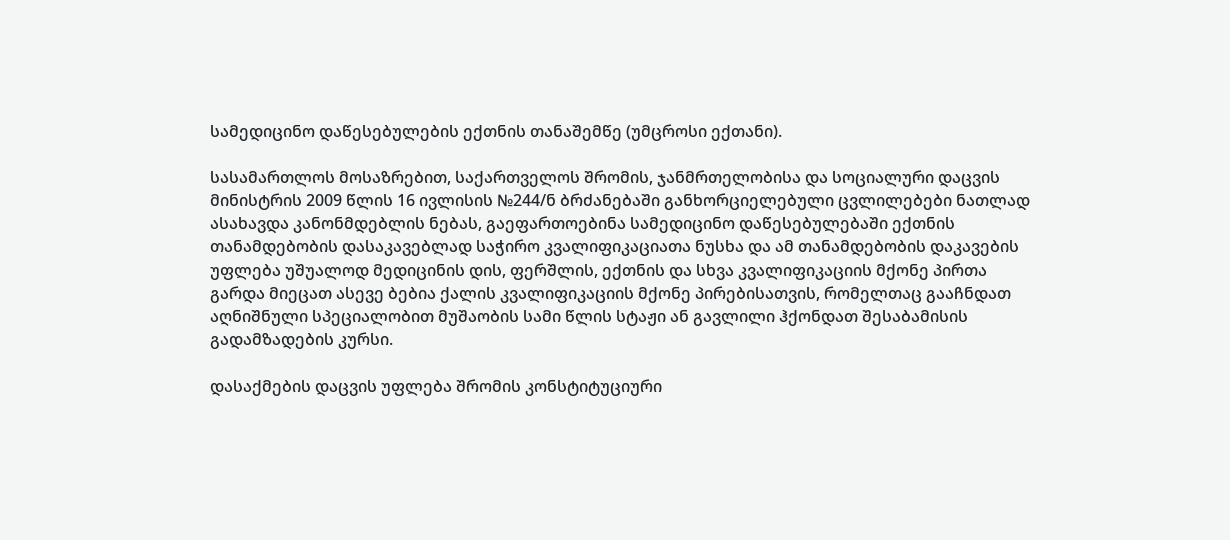სამედიცინო დაწესებულების ექთნის თანაშემწე (უმცროსი ექთანი).

სასამართლოს მოსაზრებით, საქართველოს შრომის, ჯანმრთელობისა და სოციალური დაცვის მინისტრის 2009 წლის 16 ივლისის №244/ნ ბრძანებაში განხორციელებული ცვლილებები ნათლად ასახავდა კანონმდებლის ნებას, გაეფართოებინა სამედიცინო დაწესებულებაში ექთნის თანამდებობის დასაკავებლად საჭირო კვალიფიკაციათა ნუსხა და ამ თანამდებობის დაკავების უფლება უშუალოდ მედიცინის დის, ფერშლის, ექთნის და სხვა კვალიფიკაციის მქონე პირთა გარდა მიეცათ ასევე ბებია ქალის კვალიფიკაციის მქონე პირებისათვის, რომელთაც გააჩნდათ აღნიშნული სპეციალობით მუშაობის სამი წლის სტაჟი ან გავლილი ჰქონდათ შესაბამისის გადამზადების კურსი.

დასაქმების დაცვის უფლება შრომის კონსტიტუციური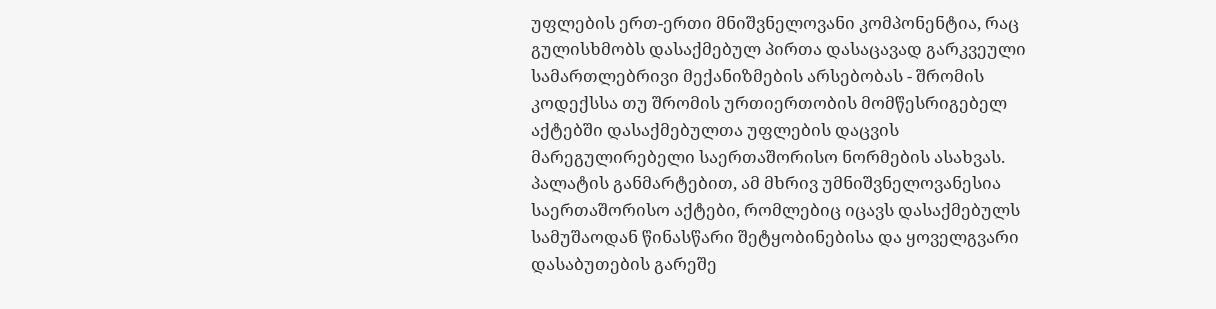უფლების ერთ-ერთი მნიშვნელოვანი კომპონენტია, რაც გულისხმობს დასაქმებულ პირთა დასაცავად გარკვეული სამართლებრივი მექანიზმების არსებობას - შრომის კოდექსსა თუ შრომის ურთიერთობის მომწესრიგებელ აქტებში დასაქმებულთა უფლების დაცვის მარეგულირებელი საერთაშორისო ნორმების ასახვას. პალატის განმარტებით, ამ მხრივ უმნიშვნელოვანესია საერთაშორისო აქტები, რომლებიც იცავს დასაქმებულს სამუშაოდან წინასწარი შეტყობინებისა და ყოველგვარი დასაბუთების გარეშე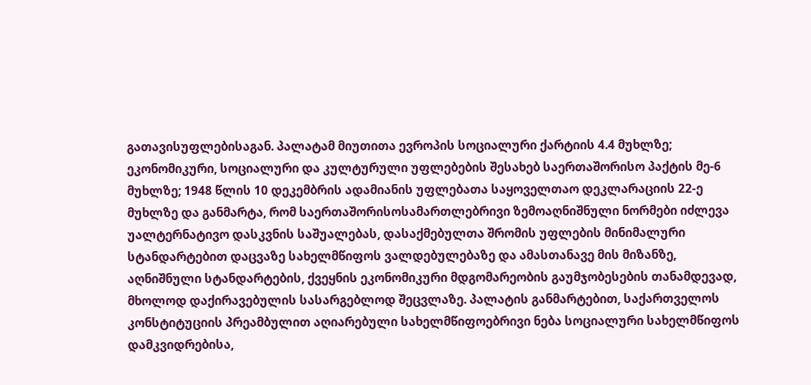გათავისუფლებისაგან. პალატამ მიუთითა ევროპის სოციალური ქარტიის 4.4 მუხლზე; ეკონომიკური, სოციალური და კულტურული უფლებების შესახებ საერთაშორისო პაქტის მე-6 მუხლზე; 1948 წლის 10 დეკემბრის ადამიანის უფლებათა საყოველთაო დეკლარაციის 22-ე მუხლზე და განმარტა, რომ საერთაშორისოსამართლებრივი ზემოაღნიშნული ნორმები იძლევა უალტერნატივო დასკვნის საშუალებას, დასაქმებულთა შრომის უფლების მინიმალური სტანდარტებით დაცვაზე სახელმწიფოს ვალდებულებაზე და ამასთანავე მის მიზანზე, აღნიშნული სტანდარტების, ქვეყნის ეკონომიკური მდგომარეობის გაუმჯობესების თანამდევად, მხოლოდ დაქირავებულის სასარგებლოდ შეცვლაზე. პალატის განმარტებით, საქართველოს კონსტიტუციის პრეამბულით აღიარებული სახელმწიფოებრივი ნება სოციალური სახელმწიფოს დამკვიდრებისა,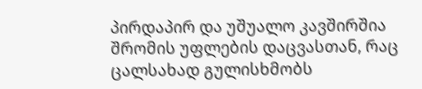პირდაპირ და უშუალო კავშირშია შრომის უფლების დაცვასთან, რაც ცალსახად გულისხმობს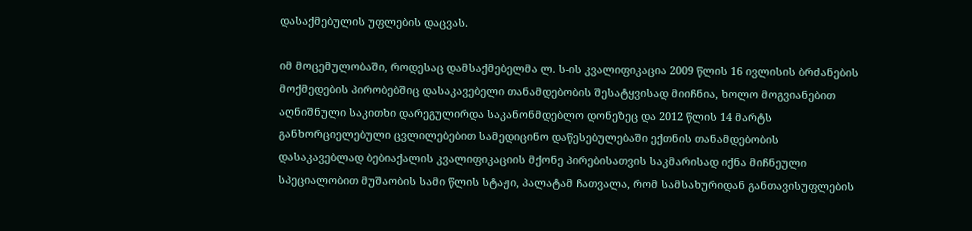დასაქმებულის უფლების დაცვას.

იმ მოცემულობაში, როდესაც დამსაქმებელმა ლ. ს-ის კვალიფიკაცია 2009 წლის 16 ივლისის ბრძანების მოქმედების პირობებშიც დასაკავებელი თანამდებობის შესატყვისად მიიჩნია, ხოლო მოგვიანებით აღნიშნული საკითხი დარეგულირდა საკანონმდებლო დონეზეც და 2012 წლის 14 მარტს განხორციელებული ცვლილებებით სამედიცინო დაწესებულებაში ექთნის თანამდებობის დასაკავებლად ბებიაქალის კვალიფიკაციის მქონე პირებისათვის საკმარისად იქნა მიჩნეული სპეციალობით მუშაობის სამი წლის სტაჟი, პალატამ ჩათვალა, რომ სამსახურიდან განთავისუფლების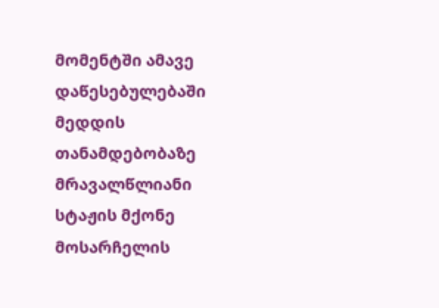მომენტში ამავე დაწესებულებაში მედდის თანამდებობაზე მრავალწლიანი სტაჟის მქონე მოსარჩელის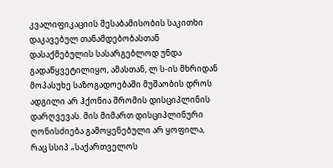კვალიფიკაციის შესაბამისობის საკითხი დაკავებულ თანამდებობასთან დასაქმებულის სასარგებლოდ უნდა გადაწყვეტილიყო, ამასთან, ლ ს-ის მხრიდან მოპასუხე საზოგადოებაში მუშაობის დროს ადგილი არ ჰქონია შრომის დისციპლინის დარღვევას. მის მიმართ დისციპლინური ღონისძიება გამოყენებული არ ყოფილა, რაც სსიპ „საქართველოს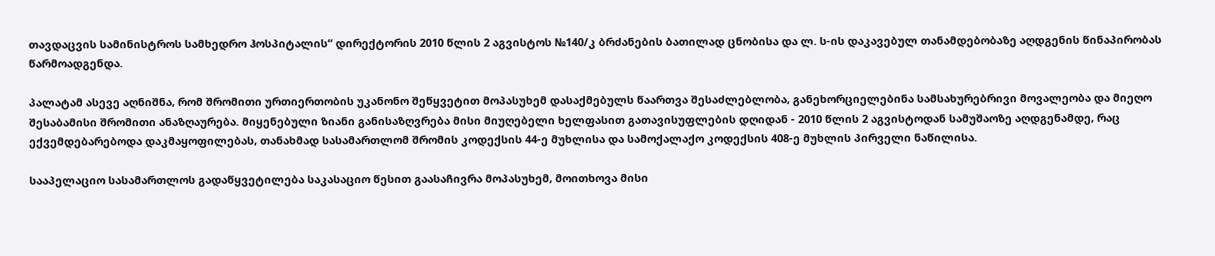თავდაცვის სამინისტროს სამხედრო ჰოსპიტალის“ დირექტორის 2010 წლის 2 აგვისტოს №140/კ ბრძანების ბათილად ცნობისა და ლ. ს-ის დაკავებულ თანამდებობაზე აღდგენის წინაპირობას წარმოადგენდა.

პალატამ ასევე აღნიშნა, რომ შრომითი ურთიერთობის უკანონო შეწყვეტით მოპასუხემ დასაქმებულს წაართვა შესაძლებლობა, განეხორციელებინა სამსახურებრივი მოვალეობა და მიეღო შესაბამისი შრომითი ანაზღაურება. მიყენებული ზიანი განისაზღვრება მისი მიუღებელი ხელფასით გათავისუფლების დღიდან - 2010 წლის 2 აგვისტოდან სამუშაოზე აღდგენამდე, რაც ექვემდებარებოდა დაკმაყოფილებას, თანახმად სასამართლომ შრომის კოდექსის 44-ე მუხლისა და სამოქალაქო კოდექსის 408-ე მუხლის პირველი ნაწილისა.

სააპელაციო სასამართლოს გადაწყვეტილება საკასაციო წესით გაასაჩივრა მოპასუხემ, მოითხოვა მისი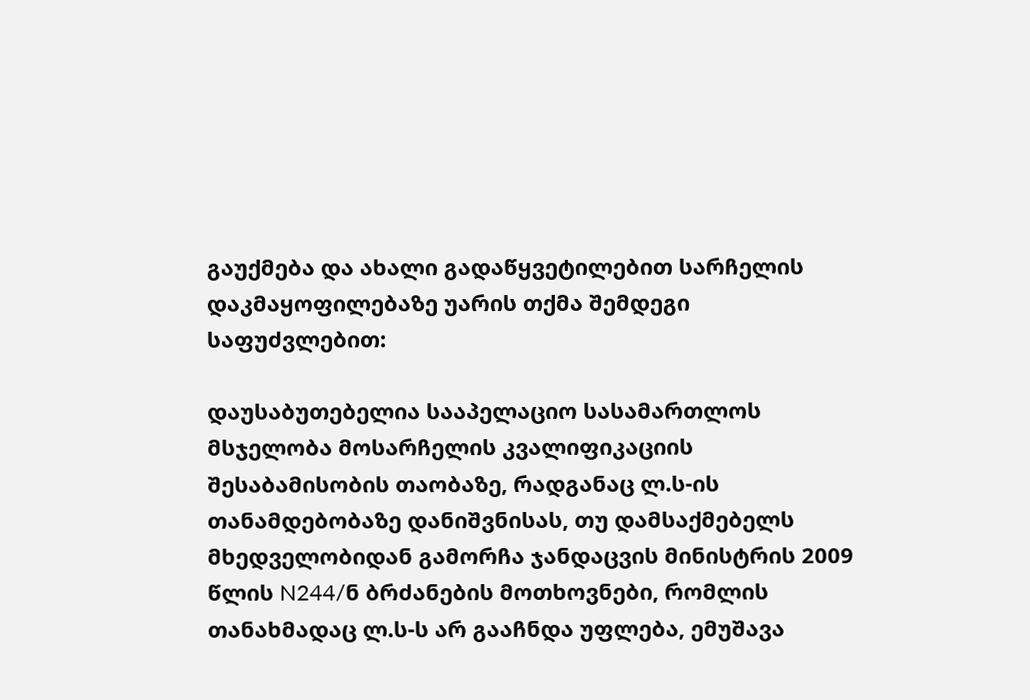გაუქმება და ახალი გადაწყვეტილებით სარჩელის დაკმაყოფილებაზე უარის თქმა შემდეგი საფუძვლებით:

დაუსაბუთებელია სააპელაციო სასამართლოს მსჯელობა მოსარჩელის კვალიფიკაციის შესაბამისობის თაობაზე, რადგანაც ლ.ს-ის თანამდებობაზე დანიშვნისას, თუ დამსაქმებელს მხედველობიდან გამორჩა ჯანდაცვის მინისტრის 2009 წლის N244/ნ ბრძანების მოთხოვნები, რომლის თანახმადაც ლ.ს-ს არ გააჩნდა უფლება, ემუშავა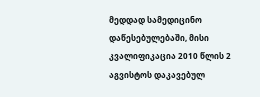მედდად სამედიცინო დაწესებულებაში, მისი კვალიფიკაცია 2010 წლის 2 აგვისტოს დაკავებულ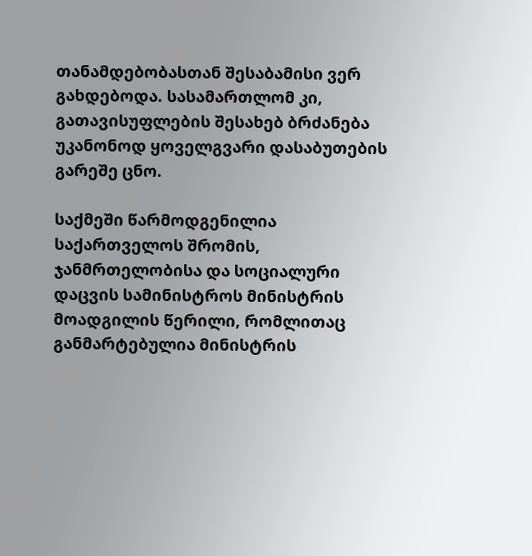თანამდებობასთან შესაბამისი ვერ გახდებოდა. სასამართლომ კი, გათავისუფლების შესახებ ბრძანება უკანონოდ ყოველგვარი დასაბუთების გარეშე ცნო.

საქმეში წარმოდგენილია საქართველოს შრომის, ჯანმრთელობისა და სოციალური დაცვის სამინისტროს მინისტრის მოადგილის წერილი, რომლითაც განმარტებულია მინისტრის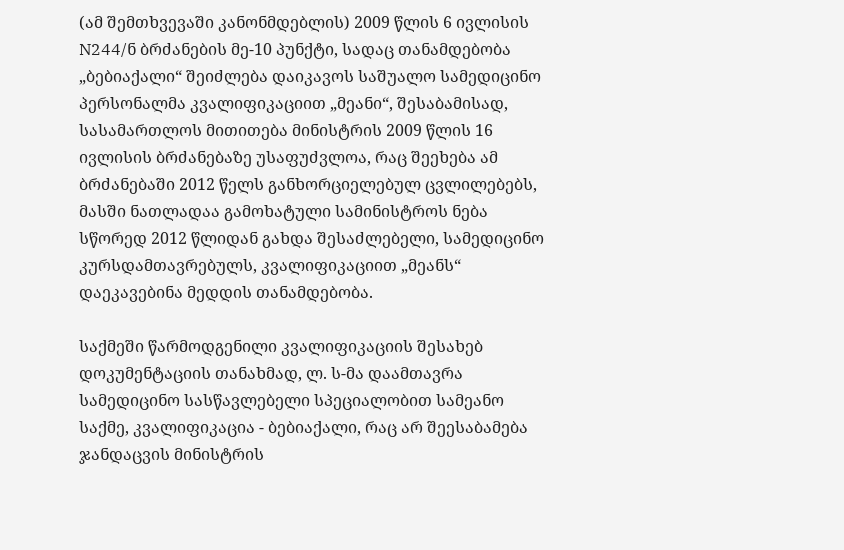(ამ შემთხვევაში კანონმდებლის) 2009 წლის 6 ივლისის N244/ნ ბრძანების მე-10 პუნქტი, სადაც თანამდებობა „ბებიაქალი“ შეიძლება დაიკავოს საშუალო სამედიცინო პერსონალმა კვალიფიკაციით „მეანი“, შესაბამისად, სასამართლოს მითითება მინისტრის 2009 წლის 16 ივლისის ბრძანებაზე უსაფუძვლოა, რაც შეეხება ამ ბრძანებაში 2012 წელს განხორციელებულ ცვლილებებს, მასში ნათლადაა გამოხატული სამინისტროს ნება სწორედ 2012 წლიდან გახდა შესაძლებელი, სამედიცინო კურსდამთავრებულს, კვალიფიკაციით „მეანს“ დაეკავებინა მედდის თანამდებობა.

საქმეში წარმოდგენილი კვალიფიკაციის შესახებ დოკუმენტაციის თანახმად, ლ. ს-მა დაამთავრა სამედიცინო სასწავლებელი სპეციალობით სამეანო საქმე, კვალიფიკაცია - ბებიაქალი, რაც არ შეესაბამება ჯანდაცვის მინისტრის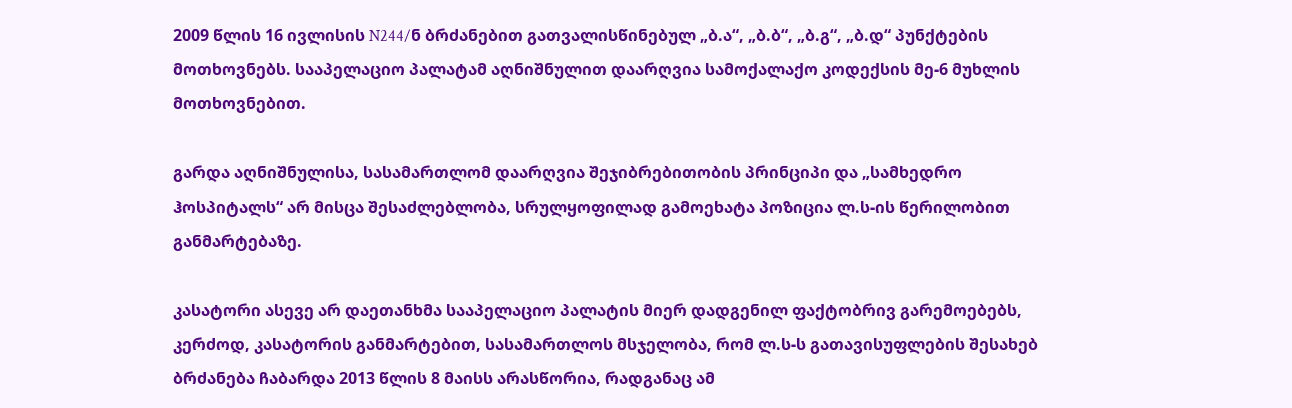2009 წლის 16 ივლისის N244/ნ ბრძანებით გათვალისწინებულ „ბ.ა“, „ბ.ბ“, „ბ.გ“, „ბ.დ“ პუნქტების მოთხოვნებს. სააპელაციო პალატამ აღნიშნულით დაარღვია სამოქალაქო კოდექსის მე-6 მუხლის მოთხოვნებით.

გარდა აღნიშნულისა, სასამართლომ დაარღვია შეჯიბრებითობის პრინციპი და „სამხედრო ჰოსპიტალს“ არ მისცა შესაძლებლობა, სრულყოფილად გამოეხატა პოზიცია ლ.ს-ის წერილობით განმარტებაზე.

კასატორი ასევე არ დაეთანხმა სააპელაციო პალატის მიერ დადგენილ ფაქტობრივ გარემოებებს, კერძოდ, კასატორის განმარტებით, სასამართლოს მსჯელობა, რომ ლ.ს-ს გათავისუფლების შესახებ ბრძანება ჩაბარდა 2013 წლის 8 მაისს არასწორია, რადგანაც ამ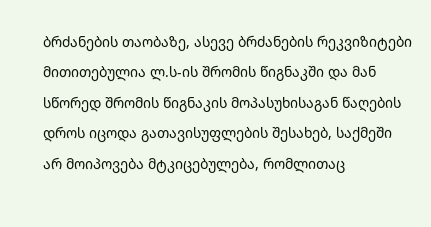ბრძანების თაობაზე, ასევე ბრძანების რეკვიზიტები მითითებულია ლ.ს-ის შრომის წიგნაკში და მან სწორედ შრომის წიგნაკის მოპასუხისაგან წაღების დროს იცოდა გათავისუფლების შესახებ, საქმეში არ მოიპოვება მტკიცებულება, რომლითაც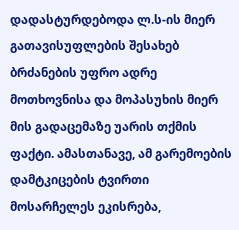დადასტურდებოდა ლ.ს-ის მიერ გათავისუფლების შესახებ ბრძანების უფრო ადრე მოთხოვნისა და მოპასუხის მიერ მის გადაცემაზე უარის თქმის ფაქტი. ამასთანავე, ამ გარემოების დამტკიცების ტვირთი მოსარჩელეს ეკისრება,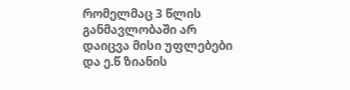რომელმაც 3 წლის განმავლობაში არ დაიცვა მისი უფლებები და ე.წ ზიანის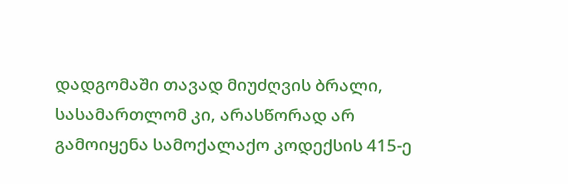დადგომაში თავად მიუძღვის ბრალი, სასამართლომ კი, არასწორად არ გამოიყენა სამოქალაქო კოდექსის 415-ე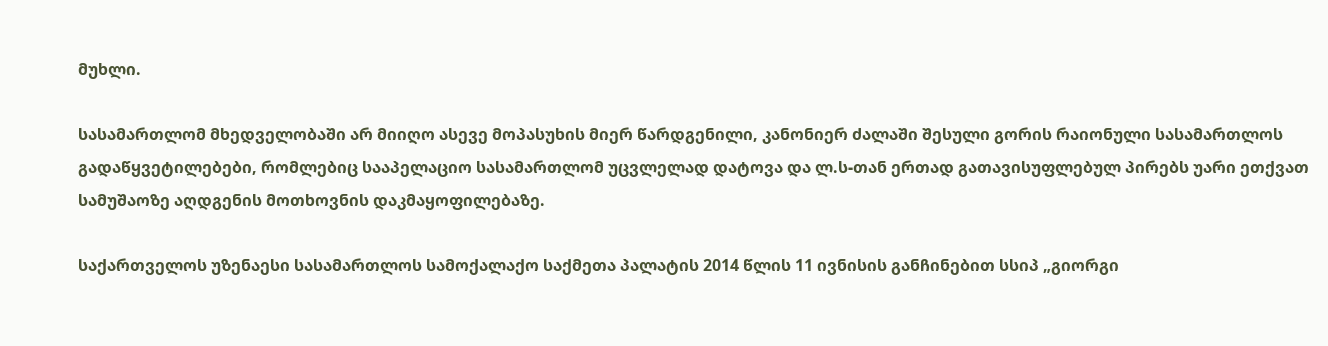მუხლი.

სასამართლომ მხედველობაში არ მიიღო ასევე მოპასუხის მიერ წარდგენილი, კანონიერ ძალაში შესული გორის რაიონული სასამართლოს გადაწყვეტილებები, რომლებიც სააპელაციო სასამართლომ უცვლელად დატოვა და ლ.ს-თან ერთად გათავისუფლებულ პირებს უარი ეთქვათ სამუშაოზე აღდგენის მოთხოვნის დაკმაყოფილებაზე.

საქართველოს უზენაესი სასამართლოს სამოქალაქო საქმეთა პალატის 2014 წლის 11 ივნისის განჩინებით სსიპ „გიორგი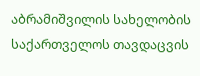აბრამიშვილის სახელობის საქართველოს თავდაცვის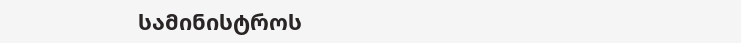სამინისტროს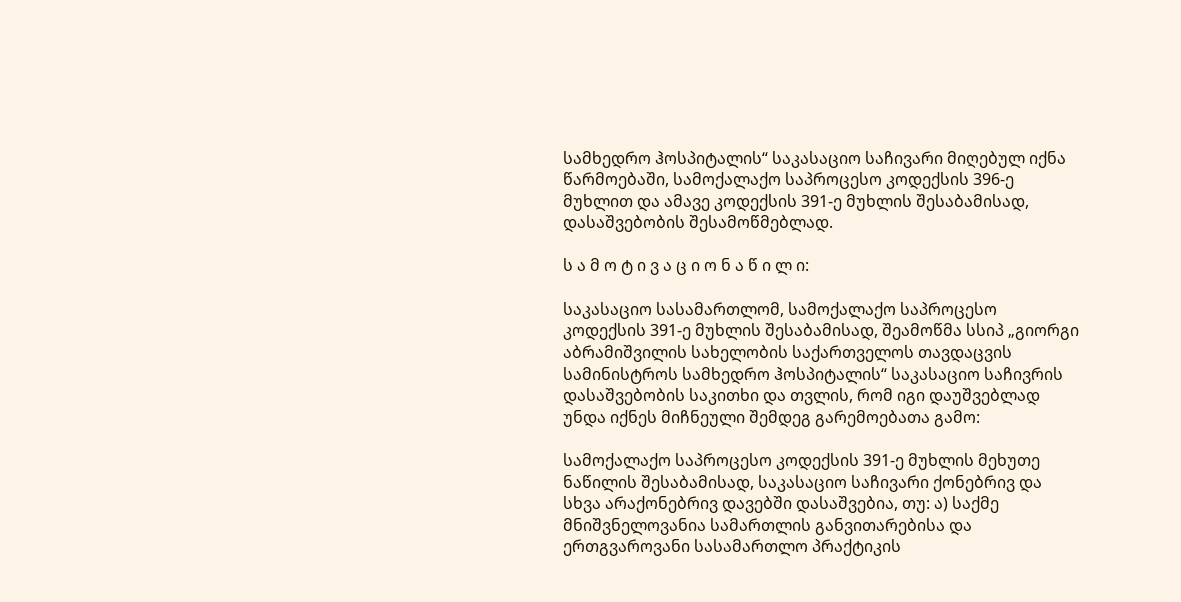სამხედრო ჰოსპიტალის“ საკასაციო საჩივარი მიღებულ იქნა წარმოებაში, სამოქალაქო საპროცესო კოდექსის 396-ე მუხლით და ამავე კოდექსის 391-ე მუხლის შესაბამისად, დასაშვებობის შესამოწმებლად.

ს ა მ ო ტ ი ვ ა ც ი ო ნ ა წ ი ლ ი:

საკასაციო სასამართლომ, სამოქალაქო საპროცესო კოდექსის 391-ე მუხლის შესაბამისად, შეამოწმა სსიპ „გიორგი აბრამიშვილის სახელობის საქართველოს თავდაცვის სამინისტროს სამხედრო ჰოსპიტალის“ საკასაციო საჩივრის დასაშვებობის საკითხი და თვლის, რომ იგი დაუშვებლად უნდა იქნეს მიჩნეული შემდეგ გარემოებათა გამო:

სამოქალაქო საპროცესო კოდექსის 391-ე მუხლის მეხუთე ნაწილის შესაბამისად, საკასაციო საჩივარი ქონებრივ და სხვა არაქონებრივ დავებში დასაშვებია, თუ: ა) საქმე მნიშვნელოვანია სამართლის განვითარებისა და ერთგვაროვანი სასამართლო პრაქტიკის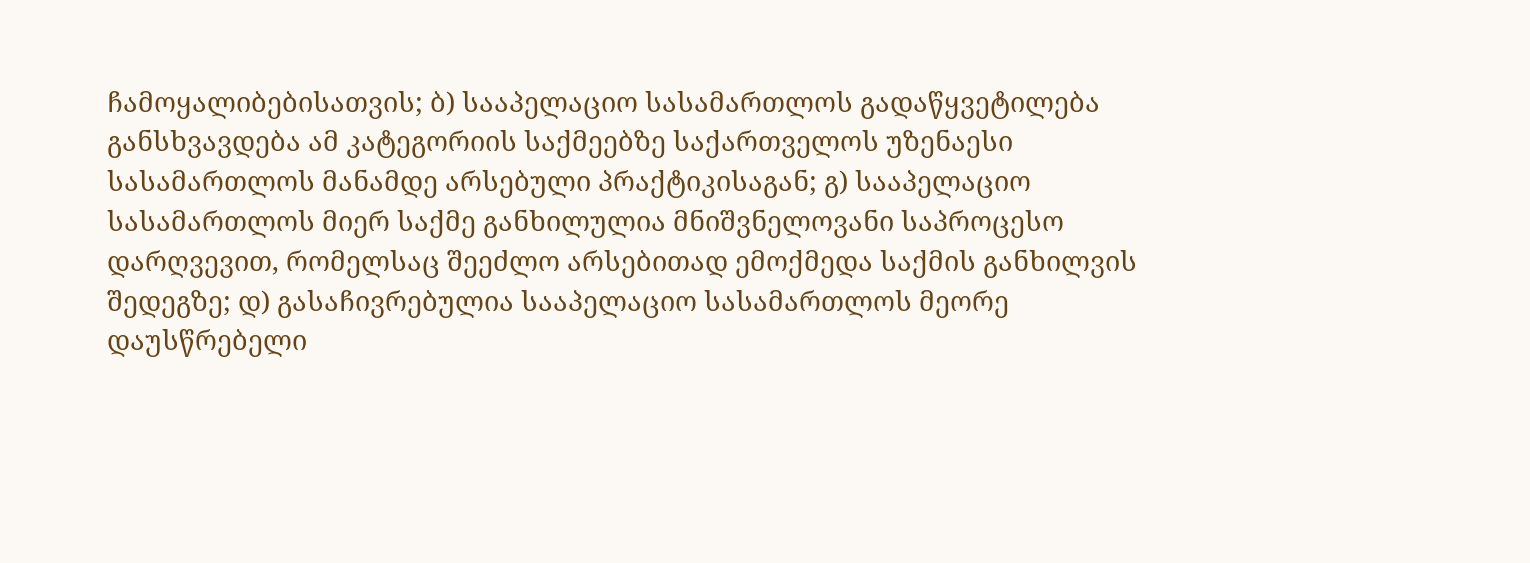ჩამოყალიბებისათვის; ბ) სააპელაციო სასამართლოს გადაწყვეტილება განსხვავდება ამ კატეგორიის საქმეებზე საქართველოს უზენაესი სასამართლოს მანამდე არსებული პრაქტიკისაგან; გ) სააპელაციო სასამართლოს მიერ საქმე განხილულია მნიშვნელოვანი საპროცესო დარღვევით, რომელსაც შეეძლო არსებითად ემოქმედა საქმის განხილვის შედეგზე; დ) გასაჩივრებულია სააპელაციო სასამართლოს მეორე დაუსწრებელი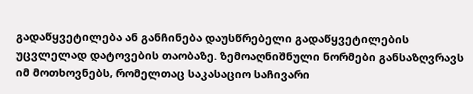გადაწყვეტილება ან განჩინება დაუსწრებელი გადაწყვეტილების უცვლელად დატოვების თაობაზე. ზემოაღნიშნული ნორმები განსაზღვრავს იმ მოთხოვნებს, რომელთაც საკასაციო საჩივარი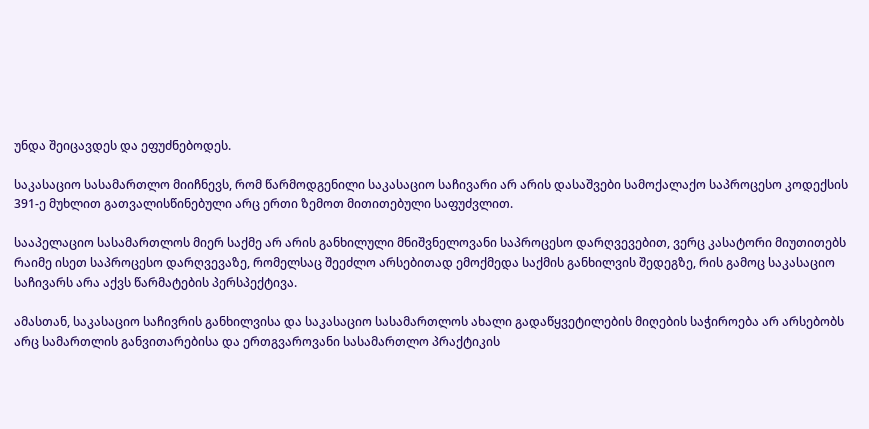უნდა შეიცავდეს და ეფუძნებოდეს.

საკასაციო სასამართლო მიიჩნევს, რომ წარმოდგენილი საკასაციო საჩივარი არ არის დასაშვები სამოქალაქო საპროცესო კოდექსის 391-ე მუხლით გათვალისწინებული არც ერთი ზემოთ მითითებული საფუძვლით.

სააპელაციო სასამართლოს მიერ საქმე არ არის განხილული მნიშვნელოვანი საპროცესო დარღვევებით, ვერც კასატორი მიუთითებს რაიმე ისეთ საპროცესო დარღვევაზე, რომელსაც შეეძლო არსებითად ემოქმედა საქმის განხილვის შედეგზე, რის გამოც საკასაციო საჩივარს არა აქვს წარმატების პერსპექტივა.

ამასთან, საკასაციო საჩივრის განხილვისა და საკასაციო სასამართლოს ახალი გადაწყვეტილების მიღების საჭიროება არ არსებობს არც სამართლის განვითარებისა და ერთგვაროვანი სასამართლო პრაქტიკის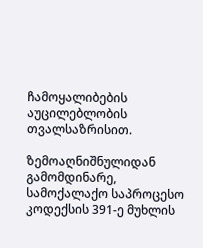ჩამოყალიბების აუცილებლობის თვალსაზრისით.

ზემოაღნიშნულიდან გამომდინარე, სამოქალაქო საპროცესო კოდექსის 391-ე მუხლის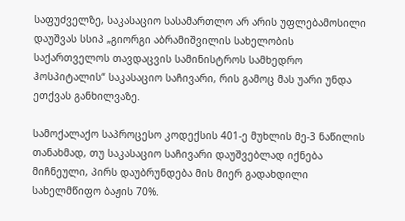საფუძველზე, საკასაციო სასამართლო არ არის უფლებამოსილი დაუშვას სსიპ „გიორგი აბრამიშვილის სახელობის საქართველოს თავდაცვის სამინისტროს სამხედრო ჰოსპიტალის“ საკასაციო საჩივარი, რის გამოც მას უარი უნდა ეთქვას განხილვაზე.

სამოქალაქო საპროცესო კოდექსის 401-ე მუხლის მე-3 ნაწილის თანახმად, თუ საკასაციო საჩივარი დაუშვებლად იქნება მიჩნეული, პირს დაუბრუნდება მის მიერ გადახდილი სახელმწიფო ბაჟის 70%.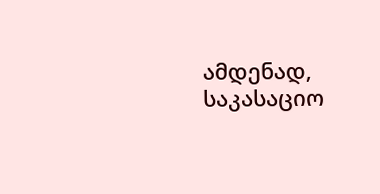ამდენად, საკასაციო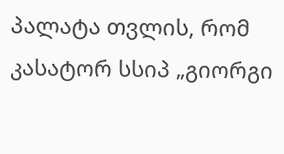პალატა თვლის, რომ კასატორ სსიპ „გიორგი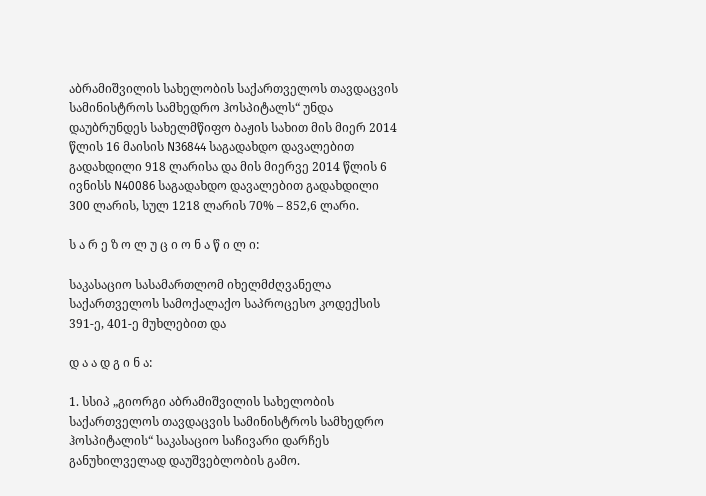აბრამიშვილის სახელობის საქართველოს თავდაცვის სამინისტროს სამხედრო ჰოსპიტალს“ უნდა დაუბრუნდეს სახელმწიფო ბაჟის სახით მის მიერ 2014 წლის 16 მაისის N36844 საგადახდო დავალებით გადახდილი 918 ლარისა და მის მიერვე 2014 წლის 6 ივნისს N40086 საგადახდო დავალებით გადახდილი 300 ლარის, სულ 1218 ლარის 70% – 852,6 ლარი.

ს ა რ ე ზ ო ლ უ ც ი ო ნ ა წ ი ლ ი:

საკასაციო სასამართლომ იხელმძღვანელა საქართველოს სამოქალაქო საპროცესო კოდექსის 391-ე, 401-ე მუხლებით და

დ ა ა დ გ ი ნ ა:

1. სსიპ „გიორგი აბრამიშვილის სახელობის საქართველოს თავდაცვის სამინისტროს სამხედრო ჰოსპიტალის“ საკასაციო საჩივარი დარჩეს განუხილველად დაუშვებლობის გამო.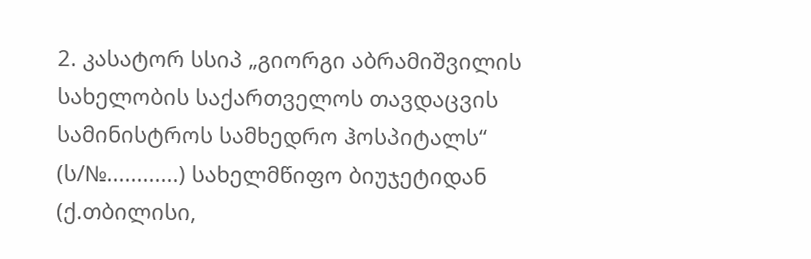2. კასატორ სსიპ „გიორგი აბრამიშვილის სახელობის საქართველოს თავდაცვის სამინისტროს სამხედრო ჰოსპიტალს“ (ს/№............) სახელმწიფო ბიუჯეტიდან (ქ.თბილისი,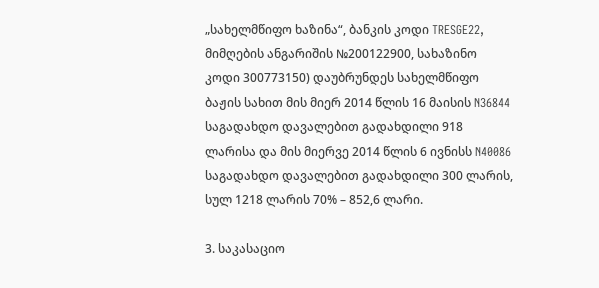„სახელმწიფო ხაზინა“, ბანკის კოდი TRESGE22, მიმღების ანგარიშის №200122900, სახაზინო კოდი 300773150) დაუბრუნდეს სახელმწიფო ბაჟის სახით მის მიერ 2014 წლის 16 მაისის N36844 საგადახდო დავალებით გადახდილი 918 ლარისა და მის მიერვე 2014 წლის 6 ივნისს N40086 საგადახდო დავალებით გადახდილი 300 ლარის, სულ 1218 ლარის 70% – 852,6 ლარი.

3. საკასაციო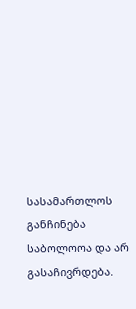სასამართლოს განჩინება საბოლოოა და არ გასაჩივრდება.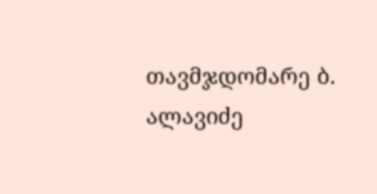თავმჯდომარე ბ. ალავიძე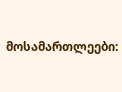მოსამართლეები: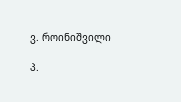ვ. როინიშვილი

პ.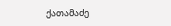ქათამაძე